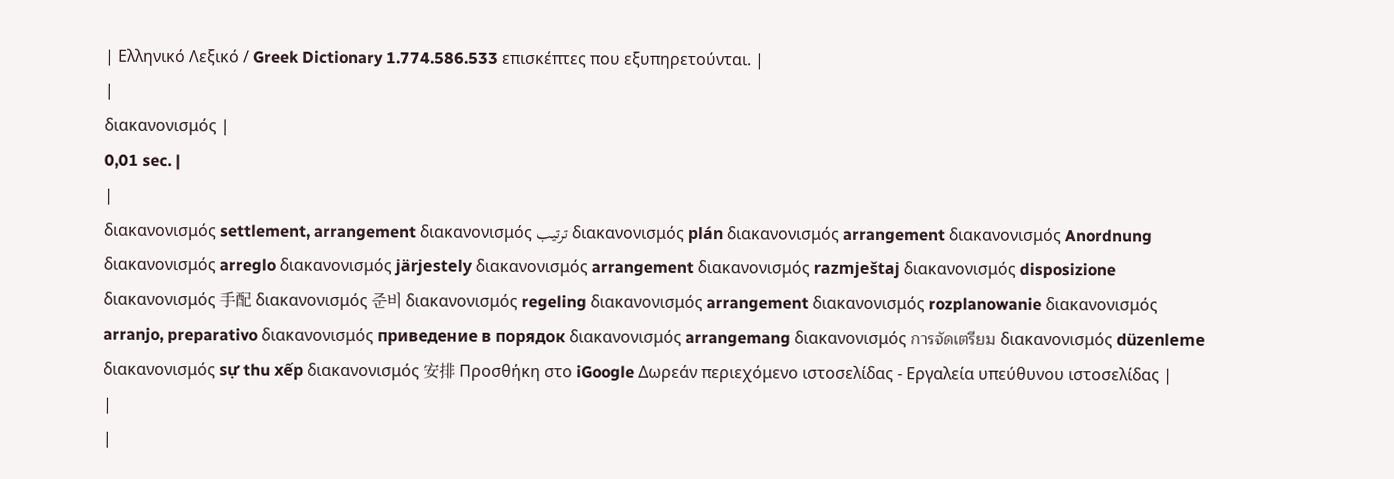| Ελληνικό Λεξικό / Greek Dictionary 1.774.586.533 επισκέπτες που εξυπηρετούνται. |
|
διακανονισμός |
0,01 sec. |
|
διακανονισμός settlement, arrangement διακανονισμός ترتيب διακανονισμός plán διακανονισμός arrangement διακανονισμός Anordnung διακανονισμός arreglo διακανονισμός järjestely διακανονισμός arrangement διακανονισμός razmještaj διακανονισμός disposizione διακανονισμός 手配 διακανονισμός 준비 διακανονισμός regeling διακανονισμός arrangement διακανονισμός rozplanowanie διακανονισμός arranjo, preparativo διακανονισμός приведение в порядок διακανονισμός arrangemang διακανονισμός การจัดเตรียม διακανονισμός düzenleme διακανονισμός sự thu xếp διακανονισμός 安排 Προσθήκη στο iGoogle Δωρεάν περιεχόμενο ιστοσελίδας - Εργαλεία υπεύθυνου ιστοσελίδας |
|
|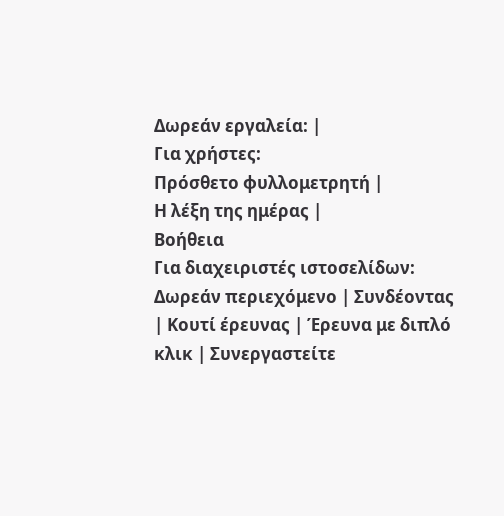Δωρεάν εργαλεία: |
Για χρήστες:
Πρόσθετο φυλλομετρητή |
Η λέξη της ημέρας |
Βοήθεια
Για διαχειριστές ιστοσελίδων: Δωρεάν περιεχόμενο | Συνδέοντας | Κουτί έρευνας | Έρευνα με διπλό κλικ | Συνεργαστείτε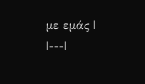με εμάς |
|---|